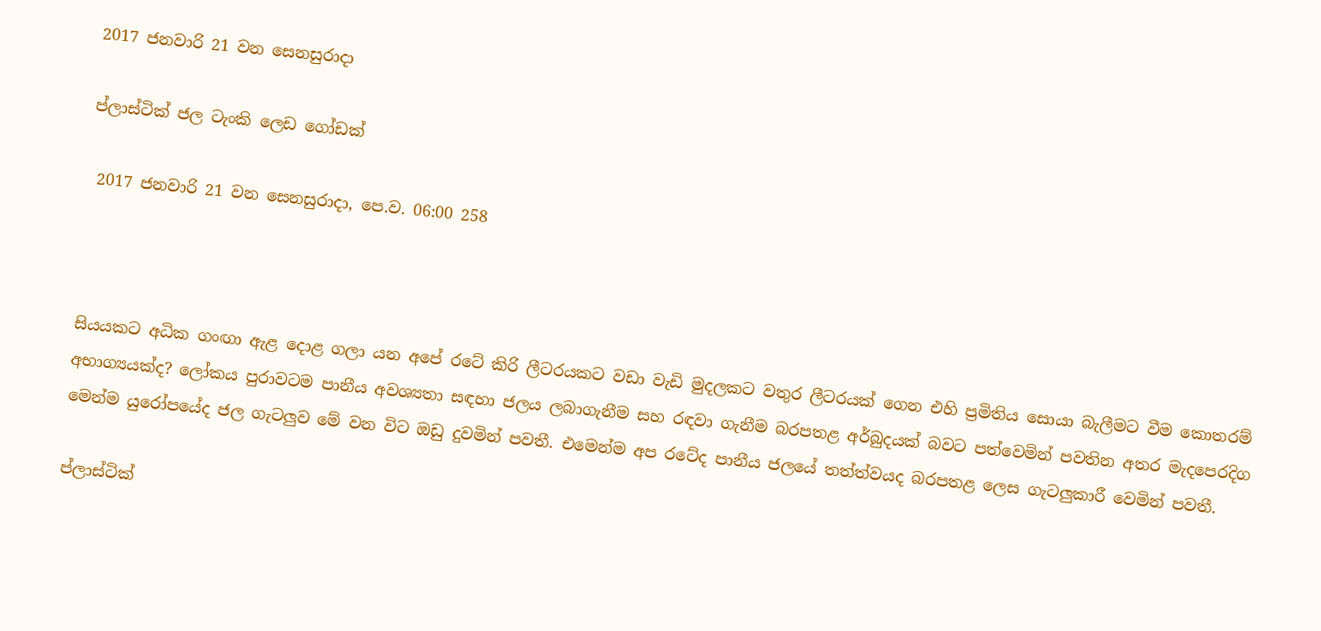2017 ජනවාරි 21 වන සෙනසුරාදා

ප්ලාස්ටික් ජල ටැංකි ලෙඩ ගෝඩක්

 2017 ජනවාරි 21 වන සෙනසුරාදා, පෙ.ව. 06:00 258



සියයකට අධික ගංඟා ඇළ දොළ ගලා යන අපේ රටේ කිරි ලීටරයකට වඩා වැඩි මුදලකට වතුර ලීටරයක් ගෙන එහි ප්‍රමිතිය සොයා බැලීමට වීම කොතරම් අභාග්‍යයක්ද? ලෝකය පුරාවටම පානීය අවශ්‍යතා සඳහා ජලය ලබාගැනීම සහ රඳවා ගැනීම බරපතළ අර්බුදයක් බවට පත්වෙමින් පවතින අතර මැදපෙරදිග මෙන්ම යුරෝපයේද ජල ගැටලුව මේ වන විට ඔඩු දුවමින් පවතී. එමෙන්ම අප රටේද පානීය ජලයේ තත්ත්වයද බරපතළ ලෙස ගැටලුකාරී වෙමින් පවතී.

ප්ලාස්ටික්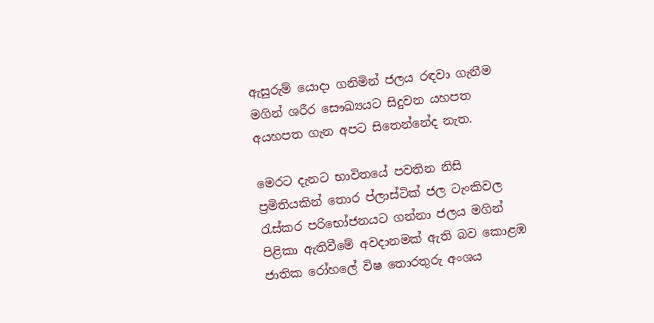ඇසුරුම් යොදා ගනිමින් ජලය රඳවා ගැනීම මගින් ශරීර සෞඛ්‍යයට සිදුවන යහපත අයහපත ගැන අපට සිතෙන්නේද නැත.

මෙරට දැනට භාවිතයේ පවතින නිසි ප්‍රමිතියකින් තොර ප්ලාස්ටික් ජල ටැංකිවල රැස්කර පරිභෝජනයට ගන්නා ජලය මගින් පිළිකා ඇතිවීමේ අවදානමක් ඇති බව කොළඹ ජාතික රෝහලේ විෂ තොරතුරු අංශය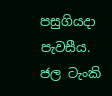පසුගියදා පැවසීය. ජල ටැංකි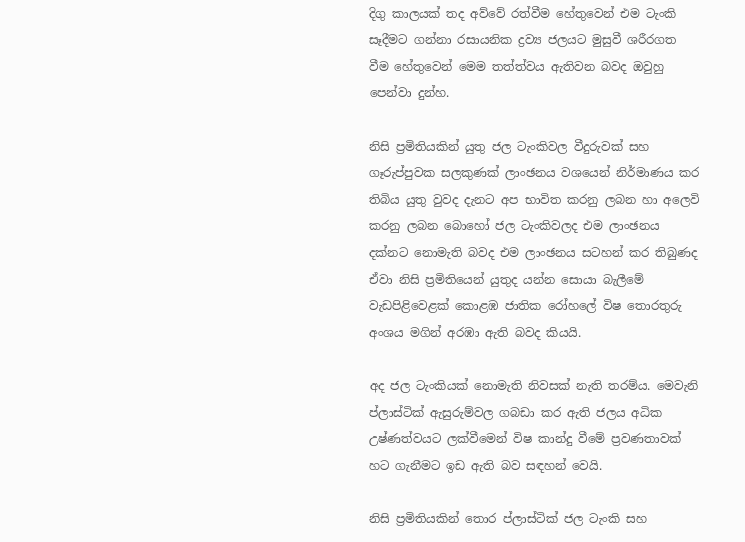දිගු කාලයක් තද අව්වේ රත්වීම හේතුවෙන් එම ටැංකි සෑදීමට ගන්නා රසායනික ද්‍රව්‍ය ජලයට මුසුවී ශරීරගත වීම හේතුවෙන් මෙම තත්ත්වය ඇතිවන බවද ඔවුහු පෙන්වා දුන්හ.

නිසි ප්‍රමිතියකින් යුතු ජල ටැංකිවල වීදුරුවක් සහ ගෑරුප්පුවක සලකුණක් ලාංඡනය වශයෙන් නිර්මාණය කර තිබිය යුතු වුවද දැනට අප භාවිත කරනු ලබන හා අලෙවි කරනු ලබන බොහෝ ජල ටැංකිවලද එම ලාංඡනය දක්නට නොමැති බවද එම ලාංඡනය සටහන් කර තිබුණද ඒවා නිසි ප්‍රමිතියෙන් යුතුද යන්න සොයා බැලීමේ වැඩපිළිවෙළක් කොළඹ ජාතික රෝහලේ විෂ තොරතුරු අංශය මගින් අරඹා ඇති බවද කියයි.

අද ජල ටැංකියක් නොමැති නිවසක් නැති තරම්ය. මෙවැනි ප්ලාස්ටික් ඇසුරුම්වල ගබඩා කර ඇති ජලය අධික උෂ්ණත්වයට ලක්වීමෙන් විෂ කාන්දු වීමේ ප්‍රවණතාවක් හට ගැනීමට ඉඩ ඇති බව සඳහන් වෙයි.

නිසි ප්‍රමිතියකින් තොර ප්ලාස්ටික් ජල ටැංකි සහ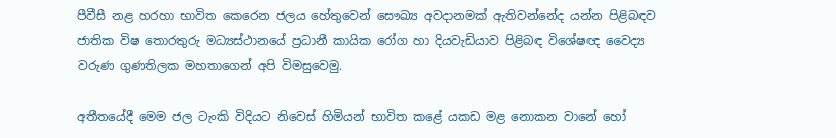පීවීසී නළ හරහා භාවිත කෙරෙන ජලය හේතුවෙන් සෞඛ්‍ය අවදානමක් ඇතිවන්නේද යන්න පිළිබඳව ජාතික විෂ තොරතුරු මධ්‍යස්ථානයේ ප්‍රධානී කායික රෝග හා දියවැඩියාව පිළිබඳ විශේෂඥ වෛද්‍ය වරුණ ගුණතිලක මහතාගෙන් අපි විමසුවෙමු.

අතීතයේදී මෙම ජල ටැංකි විදියට නිවෙස් හිමියන් භාවිත කළේ යකඩ මළ නොකන වානේ හෝ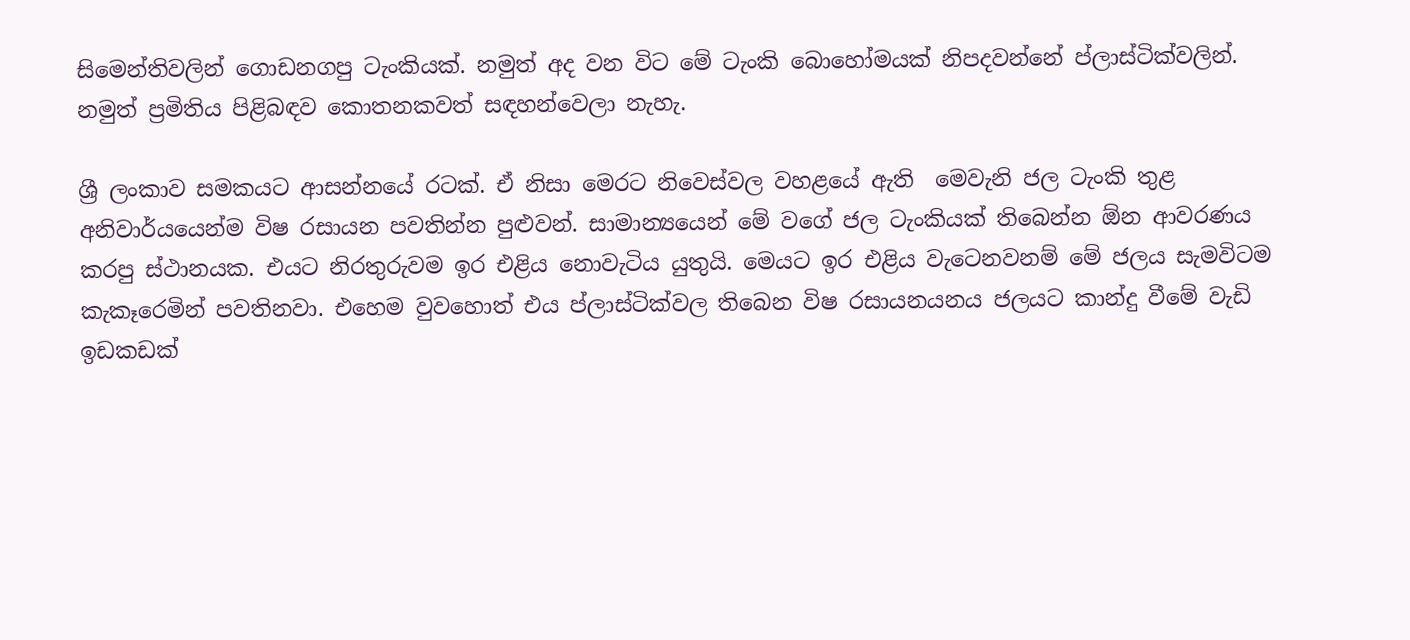සිමෙන්තිවලින් ගොඩනගපු ටැංකියක්. නමුත් අද වන විට මේ ටැංකි බොහෝමයක් නිපදවන්නේ ප්ලාස්ටික්වලින්. නමුත් ප්‍රමිතිය පිළිබඳව කොතනකවත් සඳහන්වෙලා නැහැ.

ශ්‍රී ලංකාව සමකයට ආසන්නයේ රටක්. ඒ නිසා මෙරට නිවෙස්වල වහළයේ ඇති  මෙවැනි ජල ටැංකි තුළ අනිවාර්යයෙන්ම විෂ රසායන පවතින්න පුළුවන්. සාමාන්‍යයෙන් මේ වගේ ජල ටැංකියක් තිබෙන්න ඕන ආවරණය කරපු ස්ථානයක. එයට නිරතුරුවම ඉර එළිය නොවැටිය යුතුයි. මෙයට ඉර එළිය වැටෙනවනම් මේ ජලය සැමවිටම කැකෑරෙමින් පවතිනවා. එහෙම වුවහොත් එය ප්ලාස්ටික්වල තිබෙන විෂ රසායනයනය ජලයට කාන්දු වීමේ වැඩි ඉඩකඩක්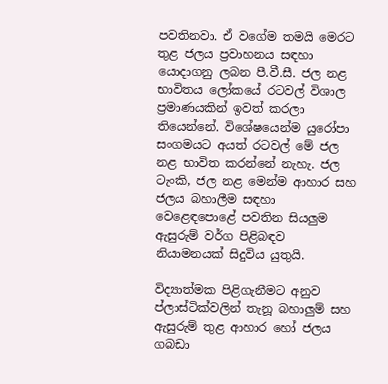පවතිනවා. ඒ වගේම තමයි මෙරට තුළ ජලය ප්‍රවාහනය සඳහා යොදාගනු ලබන පී.වී.සී. ජල නළ භාවිතය ලෝකයේ රටවල් විශාල ප්‍රමාණයකින් ඉවත් කරලා තියෙන්නේ. විශේෂයෙන්ම යුරෝපා සංගමයට අයත් රටවල් මේ ජල නළ භාවිත කරන්නේ නැහැ. ජල ටැංකි, ජල නළ මෙන්ම ආහාර සහ ජලය බහාලීම සඳහා වෙළෙඳපොළේ පවතින සියලුම ඇසුරුම් වර්ග පිළිබඳව නියාමනයක් සිදුවිය යුතුයි.

විද්‍යාත්මක පිළිගැනීමට අනුව ප්ලාස්ටික්වලින් තැනූ බහාලුම් සහ ඇසුරුම් තුළ ආහාර හෝ ජලය ගබඩා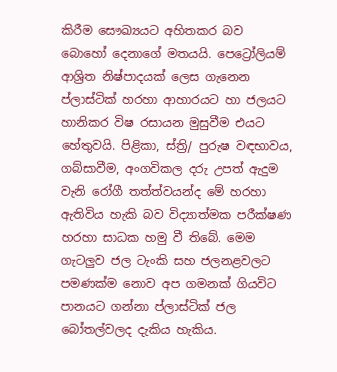කිරීම සෞඛ්‍යයට අහිතකර බව බොහෝ දෙනාගේ මතයයි. පෙට්‍රෝලියම් ආශ්‍රිත නිෂ්පාදයක් ලෙස ගැනෙන ප්ලාස්ටික් හරහා ආහාරයට හා ජලයට හානිකර විෂ රසායන මුසුවීම එයට හේතුවයි. පිළිකා, ස්ත්‍රි/ පුරුෂ වඳභාවය, ගබ්සාවීම, අංගවිකල දරු උපත් ඇදුම වැනි රෝගී තත්ත්වයන්ද මේ හරහා ඇතිවිය හැකි බව විද්‍යාත්මක පරීක්ෂණ හරහා සාධක හමු වී තිබේ. මෙම ගැටලුව ජල ටැංකි සහ ජලනළවලට පමණක්ම නොව අප ගමනක් ගියවිට පානයට ගන්නා ප්ලාස්ටික් ජල බෝතල්වලද දැකිය හැකිය.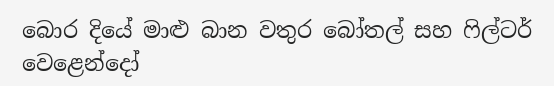බොර දියේ මාළු බාන වතුර බෝතල් සහ ෆිල්ටර් වෙළෙන්දෝ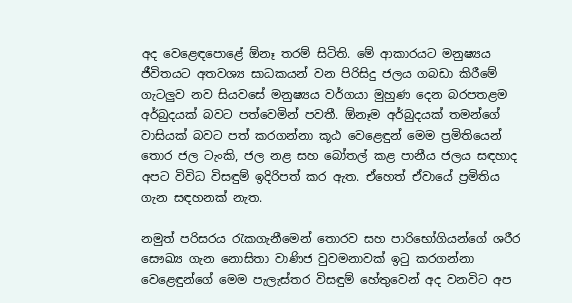අද වෙළෙඳපොළේ ඕනෑ තරම් සිටිති. මේ ආකාරයට මනුෂ්‍යය ජීවිතයට අතවශ්‍ය සාධකයන් වන පිරිසිදු ජලය ගබඩා කිරීමේ ගැටලුව නව සියවසේ මනුෂ්‍යය වර්ගයා මුහුණ දෙන බරපතළම අර්බුදයක් බවට පත්වෙමින් පවතී. ඕනෑම අර්බුදයක් තමන්ගේ වාසියක් බවට පත් කරගන්නා කූඨ වෙළෙඳුන් මෙම ප්‍රමිතියෙන් තොර ජල ටැංකි, ජල නළ සහ බෝතල් කළ පානීය ජලය සඳහාද අපට විවිධ විසඳුම් ඉදිරිපත් කර ඇත. ඒහෙත් ඒවායේ ප්‍රමිතිය ගැන සඳහනක් නැත.

නමුත් පරිසරය රැකගැනීමෙන් තොරව සහ පාරිභෝගියන්ගේ ශරීර සෞඛ්‍ය ගැන නොසිතා වාණිජ වුවමනාවක් ඉටු කරගන්නා වෙළෙඳුන්ගේ මෙම පැලැස්තර විසඳුම් හේතුවෙන් අද වනවිට අප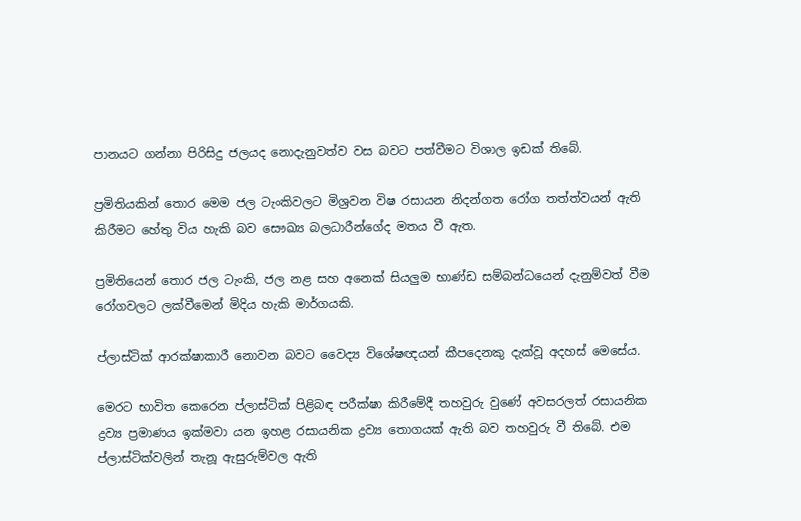පානයට ගන්නා පිරිසිදු ජලයද නොදැනුවත්ව වස බවට පත්වීමට විශාල ඉඩක් තිබේ.

ප්‍රමිතියකින් තොර මෙම ජල ටැංකිවලට මිශ්‍රවන විෂ රසායන නිදන්ගත රෝග තත්ත්වයන් ඇති කිරීමට හේතු විය හැකි බව සෞඛ්‍ය බලධාරීන්ගේද මතය වී ඇත.

ප්‍රමිතියෙන් තොර ජල ටැංකි, ජල නළ සහ අනෙක් සියලුම භාණ්ඩ සම්බන්ධයෙන් දැනුම්වත් වීම රෝගවලට ලක්වීමෙන් මිදිය හැකි මාර්ගයකි.

ප්ලාස්ටික් ආරක්ෂාකාරී නොවන බවට වෛද්‍ය විශේෂඥයන් කීපදෙනකු දැක්වූ අදහස් මෙසේය.

මෙරට භාවිත කෙරෙන ප්ලාස්ටික් පිළිබඳ පරීක්ෂා කිරීමේදී තහවුරු වුණේ අවසරලත් රසායනික ද්‍රව්‍ය ප්‍රමාණය ඉක්මවා යන ඉහළ රසායනික ද්‍රව්‍ය තොගයක් ඇති බව තහවුරු වී තිබේ. එම ප්ලාස්ටික්වලින් තැනූ ඇසුරුම්වල ඇති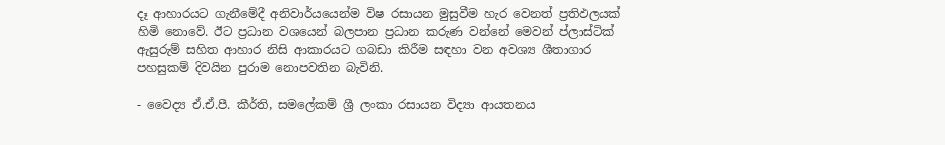දෑ ආහාරයට ගැනීමේදී අනිවාර්යයෙන්ම විෂ රසායන මුසුවීම හැර වෙනත් ප්‍රතිඵලයක් හිමි නොවේ. ඊට ප්‍රධාන වශයෙන් බලපාන ප්‍රධාන කරුණ වන්නේ මෙවන් ප්ලාස්ටික් ඇසුරුම් සහිත ආහාර නිසි ආකාරයට ගබඩා කිරීම සඳහා වන අවශ්‍ය ශීතාගාර පහසුකම් දිවයින පුරාම නොපවතින බැවිනි.

- වෛද්‍ය ඒ.ඒ.පී. කීර්ති, සමලේකම් ශ්‍රී ලංකා රසායන විද්‍යා ආයතනය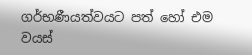ගර්භණීයත්වයට පත් හෝ එම වයස්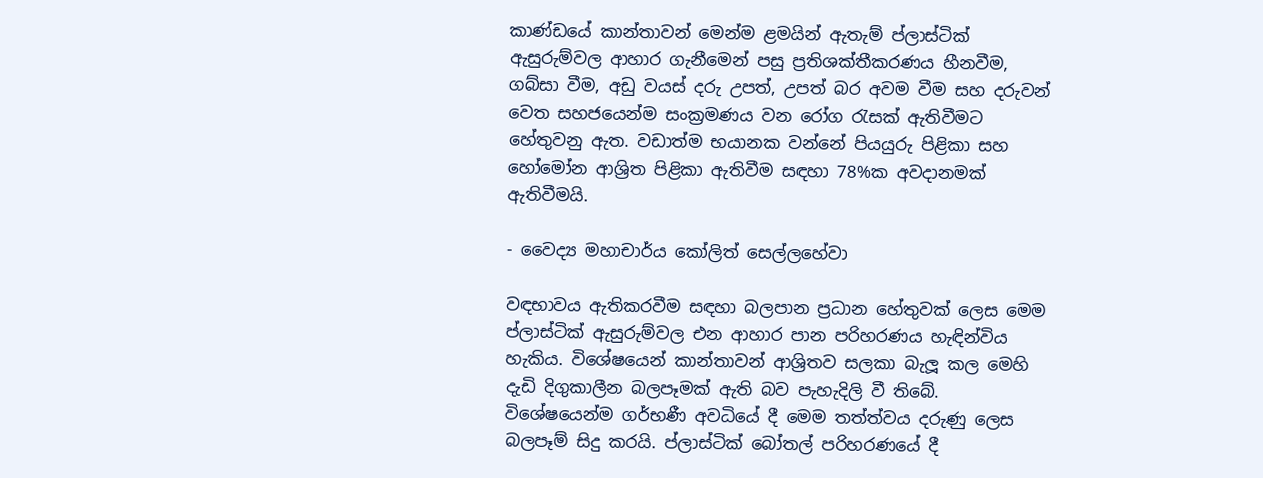කාණ්ඩයේ කාන්තාවන් මෙන්ම ළමයින් ඇතැම් ප්ලාස්ටික් ඇසුරුම්වල ආහාර ගැනීමෙන් පසු ප්‍රතිශක්තීකරණය හීනවීම, ගබ්සා වීම, අඩු වයස් දරු උපත්, උපත් බර අවම වීම සහ දරුවන් වෙත සහජයෙන්ම සංක්‍රමණය වන රෝග රැසක් ඇතිවීමට හේතුවනු ඇත. වඩාත්ම භයානක වන්නේ පියයුරු පිළිකා සහ හෝමෝන ආශ්‍රිත පිළිකා ඇතිවීම සඳහා 78%ක අවදානමක් ඇතිවීමයි.

- වෛද්‍ය මහාචාර්ය කෝලිත් සෙල්ලහේවා

වඳභාවය ඇතිකරවීම සඳහා බලපාන ප්‍රධාන හේතුවක් ලෙස මෙම ප්ලාස්ටික් ඇසුරුම්වල එන ආහාර පාන පරිහරණය හැඳින්විය හැකිය. විශේෂයෙන් කාන්තාවන් ආශ්‍රිතව සලකා බැලූ කල මෙහි දැඩි දිගුකාලීන බලපෑමක් ඇති බව පැහැදිලි වී තිබේ. විශේෂයෙන්ම ගර්භණී අවධියේ දී මෙම තත්ත්වය දරුණු ලෙස බලපෑම් සිදු කරයි. ප්ලාස්ටික් බෝතල් පරිහරණයේ දී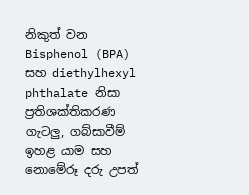නිකුත් වන Bisphenol (BPA) සහ diethylhexyl phthalate නිසා ප්‍රතිශක්තිකරණ ගැටලු, ගබ්සාවීම් ඉහළ යාම සහ නොමේරූ දරු උපත්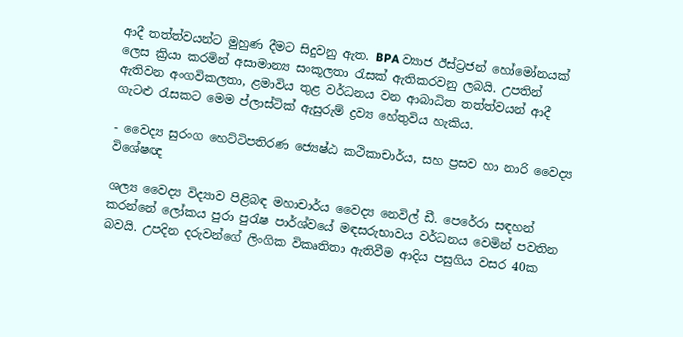ආදී තත්ත්වයන්ට මුහුණ දීමට සිදුවනු ඇත. BPA ව්‍යාජ ඊස්ට්‍රජන් හෝමෝනයක් ලෙස ක්‍රියා කරමින් අසාමාන්‍ය සංකූලතා රැසක් ඇතිකරවනු ලබයි. උපතින් ඇතිවන අංගවිකලතා, ළමාවිය තුළ වර්ධනය වන ආබාධිත තත්ත්වයන් ආදී ගැටළු රැසකට මෙම ප්ලාස්ටික් ඇසුරුම් ද්‍රව්‍ය හේතුවිය හැකිය.

- වෛද්‍ය සුරංග හෙට්ටිපතිරණ ජ්‍යෙෂ්ඨ කථිකාචාර්ය, සහ ප්‍රසව හා නාරි වෛද්‍ය විශේෂඥ

ශල්‍ය වෛද්‍ය විද්‍යාව පිළිබඳ මහාචාර්ය වෛද්‍ය නෙවිල් ඩී. පෙරේරා සඳහන් කරන්නේ ලෝකය පුරා පුරැෂ පාර්ශ්වයේ මඳසරුභාවය වර්ධනය වෙමින් පවතින බවයි. උපදින දරුවන්ගේ ලිංගික විකෘතිතා ඇතිවීම ආදිය පසුගිය වසර 40ක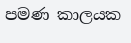පමණ කාලයක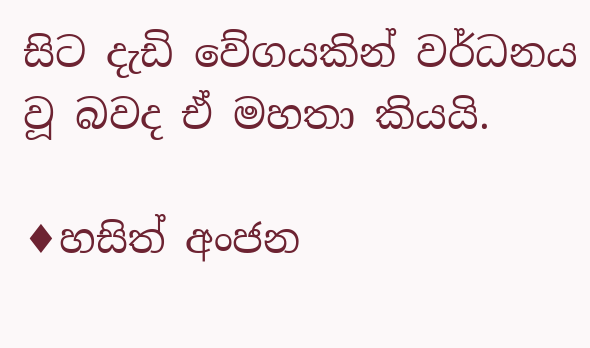සිට දැඩි වේගයකින් වර්ධනය වූ බවද ඒ මහතා කියයි.

♦හසිත් අංජන